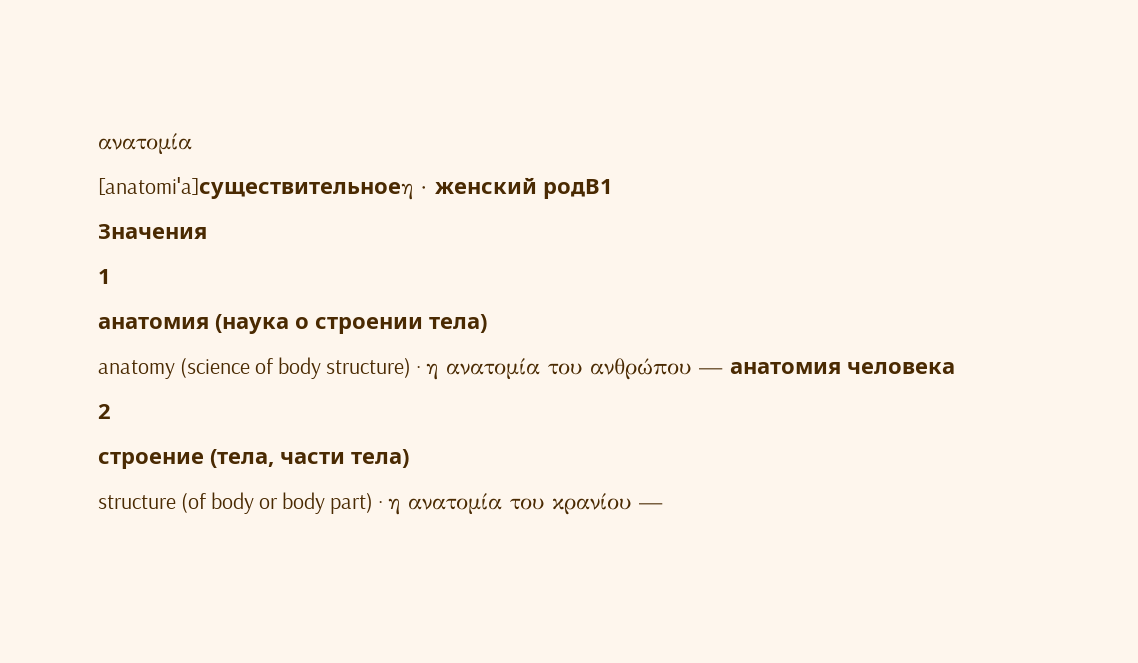ανατομία
[anatomiˈa]существительноеη · женский родB1
Значения
1
анатомия (наука о строении тела)
anatomy (science of body structure) · η ανατομία του ανθρώπου — анатомия человека
2
строение (тела, части тела)
structure (of body or body part) · η ανατομία του κρανίου —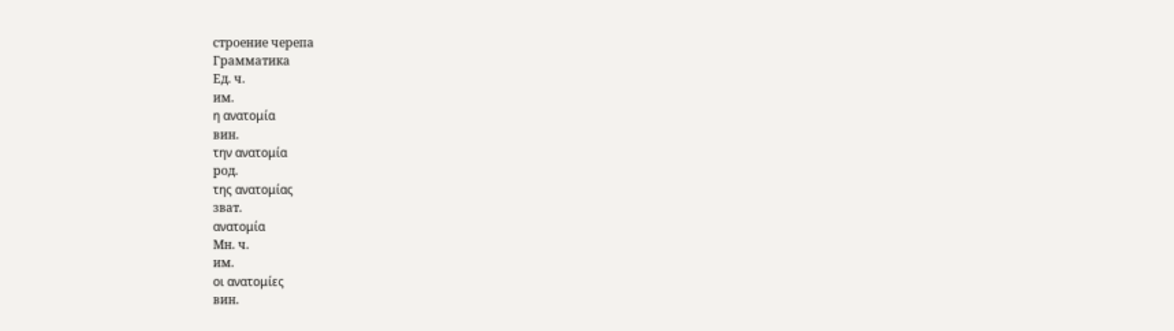строение черепа
Грамматика
Ед. ч.
им.
η ανατομία
вин.
την ανατομία
род.
της ανατομίας
зват.
ανατομία
Мн. ч.
им.
οι ανατομίες
вин.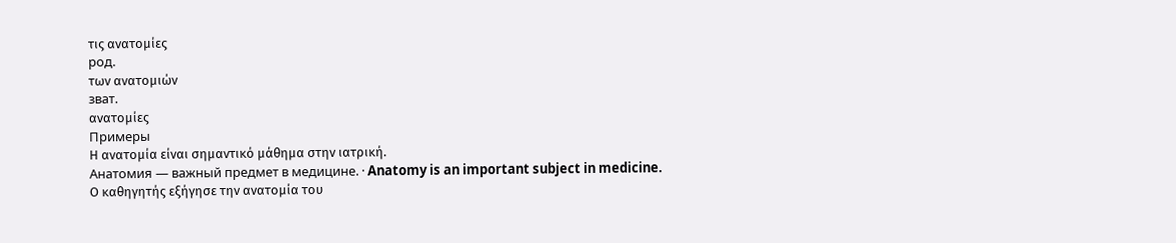τις ανατομίες
род.
των ανατομιών
зват.
ανατομίες
Примеры
Η ανατομία είναι σημαντικό μάθημα στην ιατρική.
Анатомия — важный предмет в медицине. · Anatomy is an important subject in medicine.
Ο καθηγητής εξήγησε την ανατομία του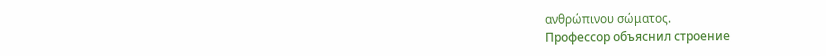ανθρώπινου σώματος.
Профессор объяснил строение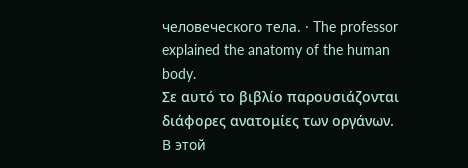человеческого тела. · The professor explained the anatomy of the human body.
Σε αυτό το βιβλίο παρουσιάζονται διάφορες ανατομίες των οργάνων.
В этой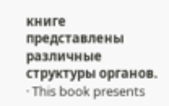книге представлены различные структуры органов. · This book presents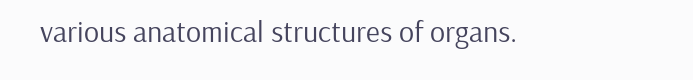various anatomical structures of organs.